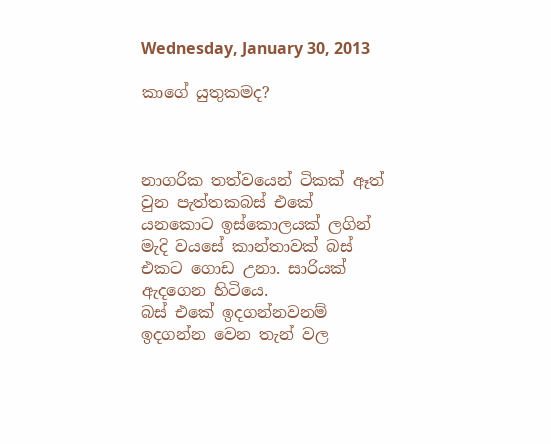Wednesday, January 30, 2013

කාගේ යුතුකමද?



නාගරික තත්වයෙන් ටිකක් ඈත් වුන පැත්තකබස් එකේ යනකොට ඉස්කොලයක් ලගින් මැදි වයසේ කාන්තාවක් බස් එකට ගොඩ උනා. සාරියක් ඇදගෙන හිටියෙ.
බස් එකේ ඉදගන්නවනම් ඉදගන්න වෙන තැන් වල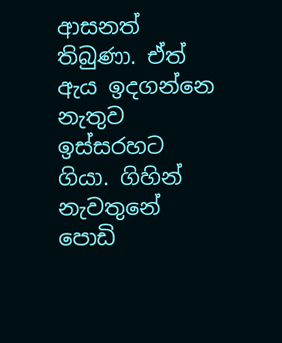ආසනත් තිබුණා. ඒත් ඇය ඉදගන්නෙ නැතුව ඉස්සරහට ගියා. ගිහින් නැවතුනේ පොඩි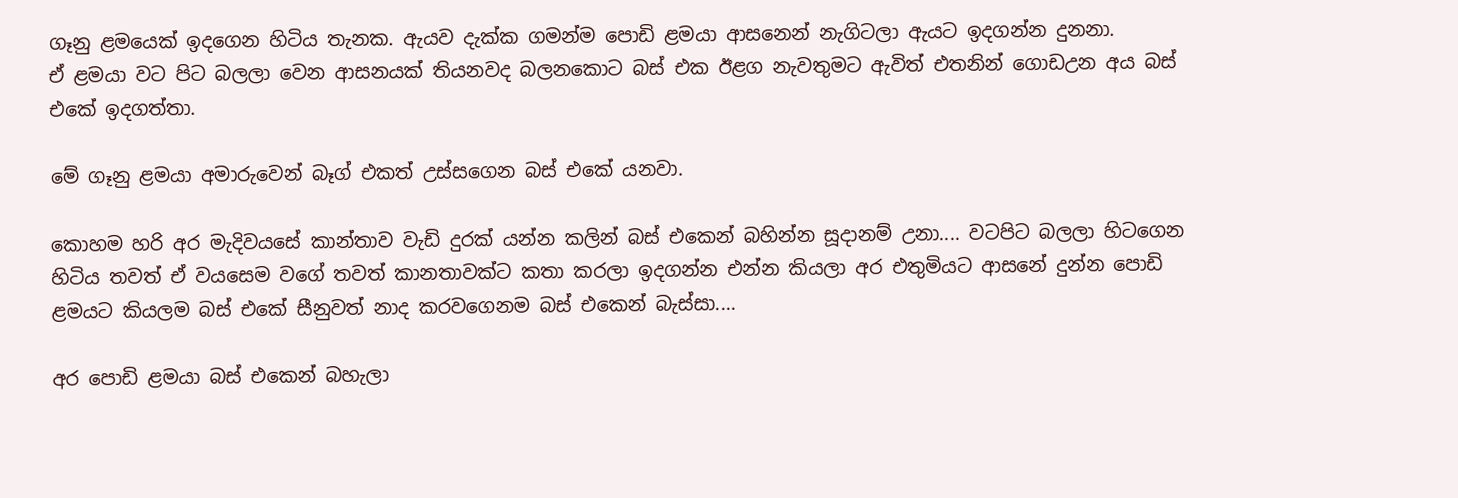ගෑනු ළමයෙක් ඉදගෙන හිටිය තැනක. ඇයව දැක්ක ගමන්ම පොඩි ළමයා ආසනෙන් නැගිටලා ඇයට ඉදගන්න දුනනා.
ඒ ළමයා වට පිට බලලා වෙන ආසනයක් තියනවද බලනකොට බස් එක ඊළග නැවතුමට ඇවිත් එතනින් ගොඩඋන අය බස් එකේ ඉදගත්තා.

මේ ගෑනු ළමයා අමාරුවෙන් බෑග් එකත් උස්සගෙන බස් එකේ යනවා.

කොහම හරි අර මැදිවයසේ කාන්තාව වැඩි දුරක් යන්න කලින් බස් එකෙන් බහින්න සූදානම් උනා.... වටපිට බලලා හිටගෙන හිටිය තවත් ඒ වයසෙම වගේ තවත් කානතාවක්ට කතා කරලා ඉදගන්න එන්න කියල‍ා අර එතුමියට ආසනේ දුන්න පොඩි ළමයට කියලම බස් එකේ සීනුවත් නාද කරවගෙනම බස් එකෙන් බැස්සා....

අර පෙ‍ාඩි ළමයා බස් එකෙන් බහැලා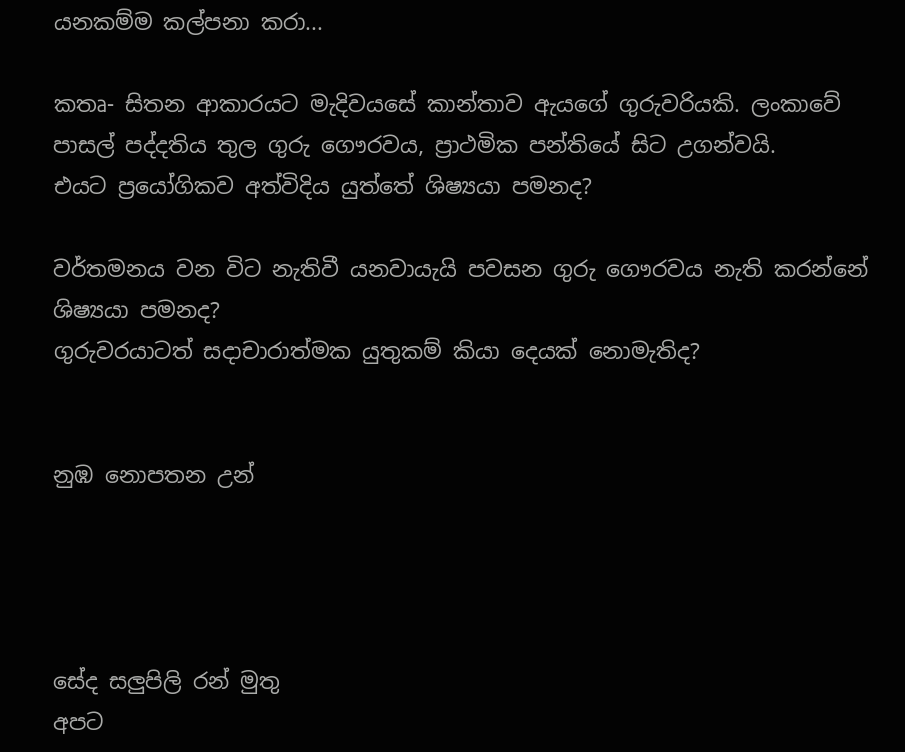යනකම්ම කල්පනා කරා...

කතෘ- සිතන ආකාරයට මැදිවයසේ කාන්තාව ඇයගේ ගුරුවරියකි. ලංකාවේ පාසල් පද්දතිය තුල ගුරු ගෞරවය, ප්‍රාථමික පන්තියේ සිට උගන්වයි.
එයට ප්‍රයෝගිකව අත්විදිය යුත්තේ ශිෂ්‍යයා පමනද?

වර්තමනය වන විට නැතිවී යනවායැයි පවසන ගුරු ගෞරවය නැති කරන්නේ ශිෂ්‍යයා පමනද?
ගුරුවරයාටත් සදාචාරාත්මක යුතුකම් කියා දෙයක් නොමැතිද?


නුඹ නොපතන උන්




සේද සලුපිලි රන් මුතු
අපට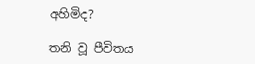අහිමිද?

තනි වූ පීවිතය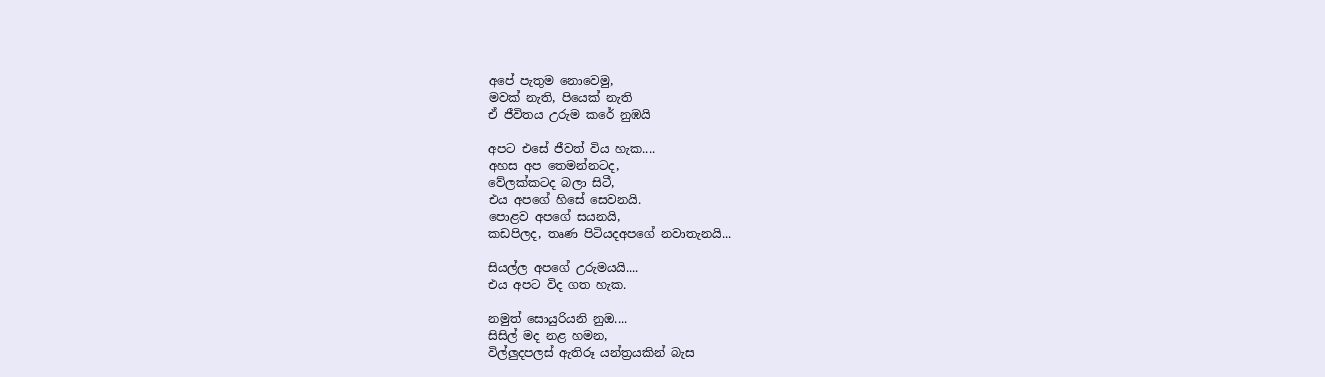අපේ පැතුම නොවෙමු,
මවක් නැති, පියෙක් නැති
ඒ ජීවිතය උරුම කරේ නුඹයි

අපට එසේ ජීවත් විය හැක....
අහස අප තෙමන්නටද,
වේලක්කටද බලා සිටී,
එය අපගේ හිසේ සෙවනයි.
පොළව අපගේ සයනයි,
කඩපිලද, තෘණ පිටියදඅපගේ නවාතැනයි...

සියල්ල අපගේ උරුමයයි....
එය අපට විද ගත හැක.

නමුත් සොයුරියනි නුඔ....
සිසිල් මද නළ හමන,
විල්ලුදපලස් ඇතිරූ යන්ත්‍රයකින් බැස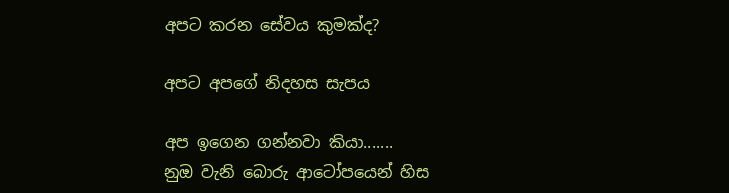අපට කරන සේවය කුමක්ද?

අපට අපගේ නිදහස සැපය

අප ඉගෙන ගන්නවා කියා.......
නුඔ වැනි බොරු ආටෝපයෙන් හිස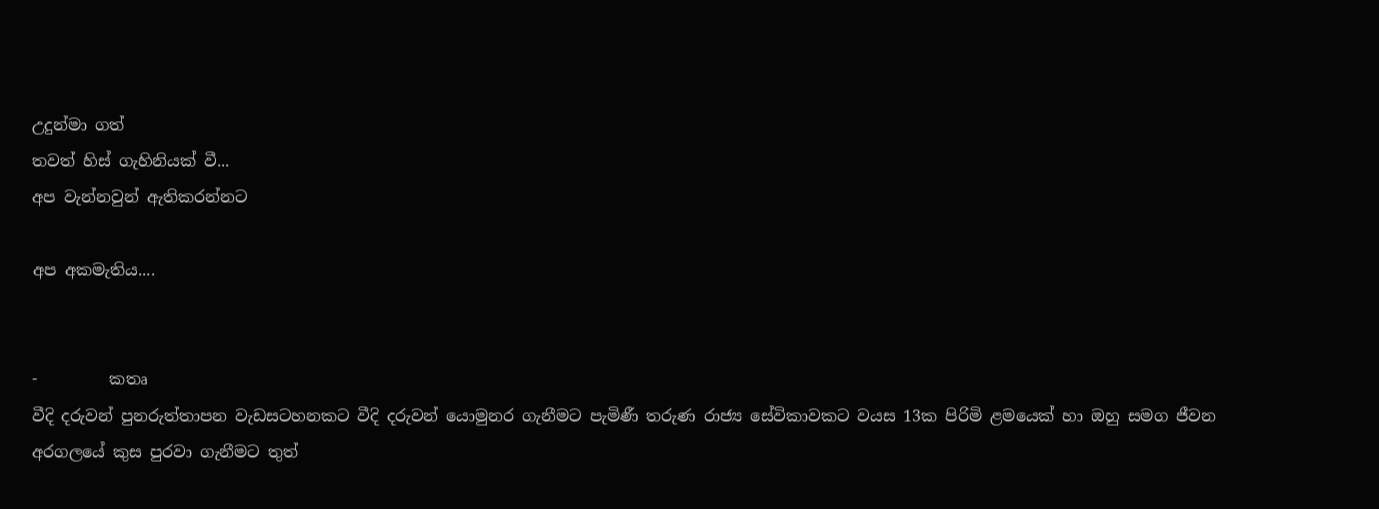උදුන්මා ගත්
තවත් හිස් ගැහිනියක් වී...
අප වැන්නවුන් ඇතිකරන්නට

අප අකමැතිය....


-         කතෘ
වීදි දරුවන් පුනරුත්තාපන වැඩසටහනකට වීදි දරුවන් යොමුනර ගැනීමට පැමිණී තරුණ රාජ්‍ය සේවිකාවකට වයස 13ක පිරිමි ළමයෙක් හා ඔහු සමග ජීවන අරගලයේ කුස පුරවා ගැනීමට තුත්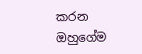කරන ඔහුගේම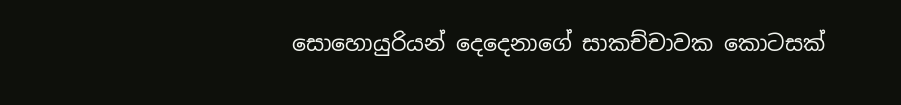සොහොයුරියන් දෙදෙනාගේ සාකච්චාවක කොටසක්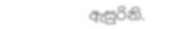ඇසුරිනි.